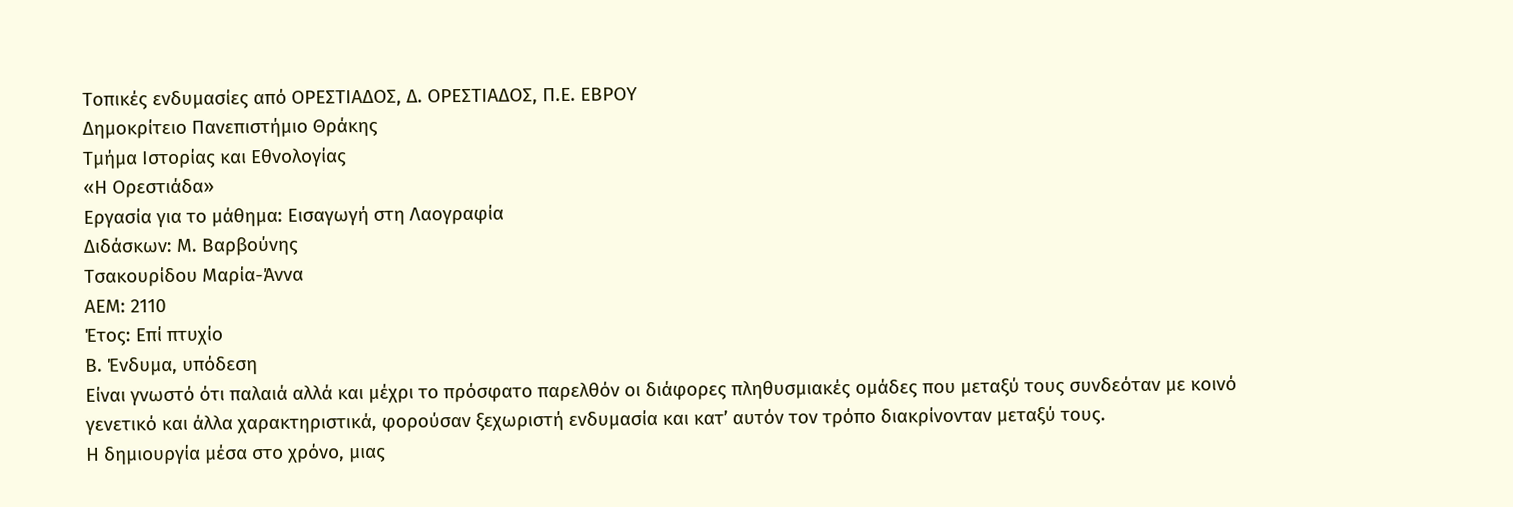Τοπικές ενδυμασίες από ΟΡΕΣΤΙΑΔΟΣ, Δ. ΟΡΕΣΤΙΑΔΟΣ, Π.Ε. ΕΒΡΟΥ
Δημοκρίτειο Πανεπιστήμιο Θράκης
Τμήμα Ιστορίας και Εθνολογίας
«Η Ορεστιάδα»
Εργασία για το μάθημα: Eισαγωγή στη Λαογραφία
Διδάσκων: Μ. Βαρβούνης
Τσακουρίδου Μαρία-Άννα
ΑΕΜ: 2110
Έτος: Επί πτυχίο
Β. Ένδυμα, υπόδεση
Είναι γνωστό ότι παλαιά αλλά και μέχρι το πρόσφατο παρελθόν οι διάφορες πληθυσμιακές ομάδες που μεταξύ τους συνδεόταν με κοινό γενετικό και άλλα χαρακτηριστικά, φορούσαν ξεχωριστή ενδυμασία και κατ’ αυτόν τον τρόπο διακρίνονταν μεταξύ τους.
Η δημιουργία μέσα στο χρόνο, μιας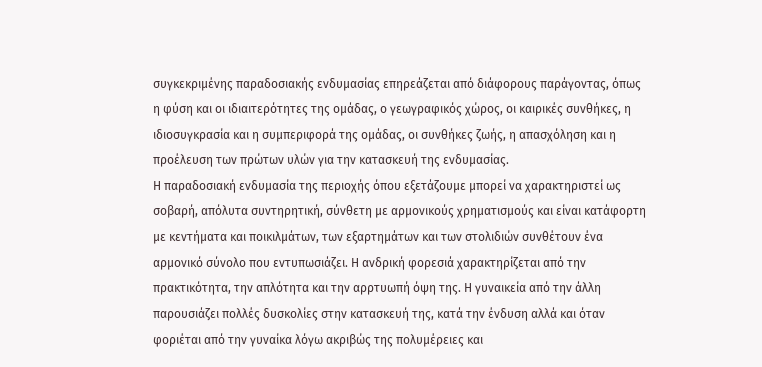συγκεκριμένης παραδοσιακής ενδυμασίας επηρεάζεται από διάφορους παράγοντας, όπως η φύση και οι ιδιαιτερότητες της ομάδας, ο γεωγραφικός χώρος, οι καιρικές συνθήκες, η ιδιοσυγκρασία και η συμπεριφορά της ομάδας, οι συνθήκες ζωής, η απασχόληση και η προέλευση των πρώτων υλών για την κατασκευή της ενδυμασίας.
Η παραδοσιακή ενδυμασία της περιοχής όπου εξετάζουμε μπορεί να χαρακτηριστεί ως σοβαρή, απόλυτα συντηρητική, σύνθετη με αρμονικούς χρηματισμούς και είναι κατάφορτη με κεντήματα και ποικιλμάτων, των εξαρτημάτων και των στολιδιών συνθέτουν ένα αρμονικό σύνολο που εντυπωσιάζει. Η ανδρική φορεσιά χαρακτηρίζεται από την πρακτικότητα, την απλότητα και την αρρτυωπή όψη της. Η γυναικεία από την άλλη παρουσιάζει πολλές δυσκολίες στην κατασκευή της, κατά την ένδυση αλλά και όταν φοριέται από την γυναίκα λόγω ακριβώς της πολυμέρειες και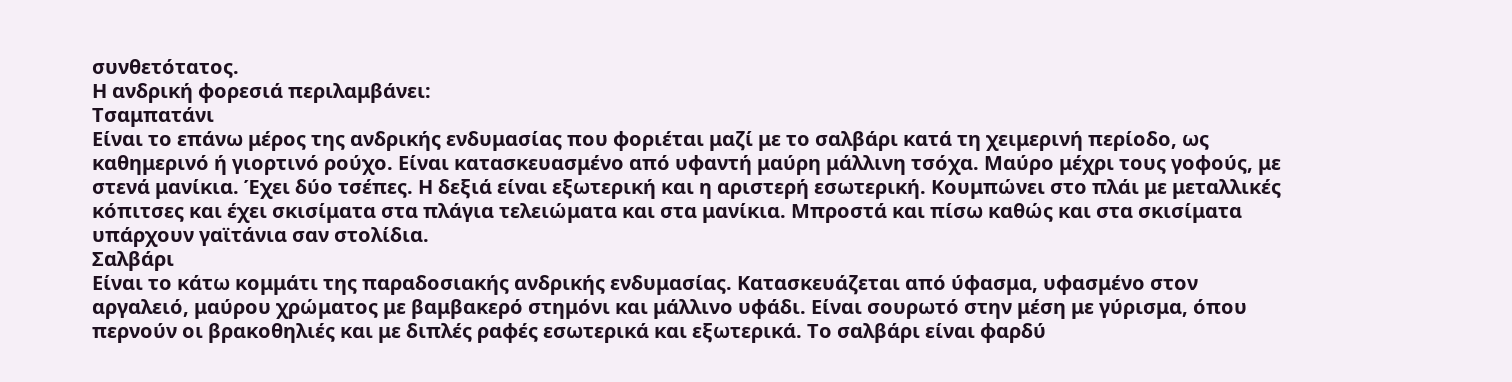συνθετότατος.
Η ανδρική φορεσιά περιλαμβάνει:
Τσαμπατάνι
Είναι το επάνω μέρος της ανδρικής ενδυμασίας που φοριέται μαζί με το σαλβάρι κατά τη χειμερινή περίοδο, ως καθημερινό ή γιορτινό ρούχο. Είναι κατασκευασμένο από υφαντή μαύρη μάλλινη τσόχα. Μαύρο μέχρι τους γοφούς, με στενά μανίκια. Έχει δύο τσέπες. Η δεξιά είναι εξωτερική και η αριστερή εσωτερική. Κουμπώνει στο πλάι με μεταλλικές κόπιτσες και έχει σκισίματα στα πλάγια τελειώματα και στα μανίκια. Μπροστά και πίσω καθώς και στα σκισίματα υπάρχουν γαϊτάνια σαν στολίδια.
Σαλβάρι
Είναι το κάτω κομμάτι της παραδοσιακής ανδρικής ενδυμασίας. Κατασκευάζεται από ύφασμα, υφασμένο στον αργαλειό, μαύρου χρώματος με βαμβακερό στημόνι και μάλλινο υφάδι. Είναι σουρωτό στην μέση με γύρισμα, όπου περνούν οι βρακοθηλιές και με διπλές ραφές εσωτερικά και εξωτερικά. Το σαλβάρι είναι φαρδύ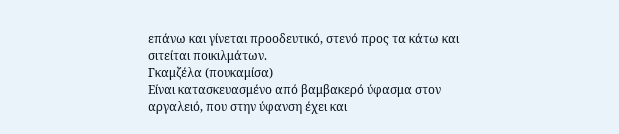επάνω και γίνεται προοδευτικό, στενό προς τα κάτω και σιτείται ποικιλμάτων.
Γκαμζέλα (πουκαμίσα)
Είναι κατασκευασμένο από βαμβακερό ύφασμα στον αργαλειό, που στην ύφανση έχει και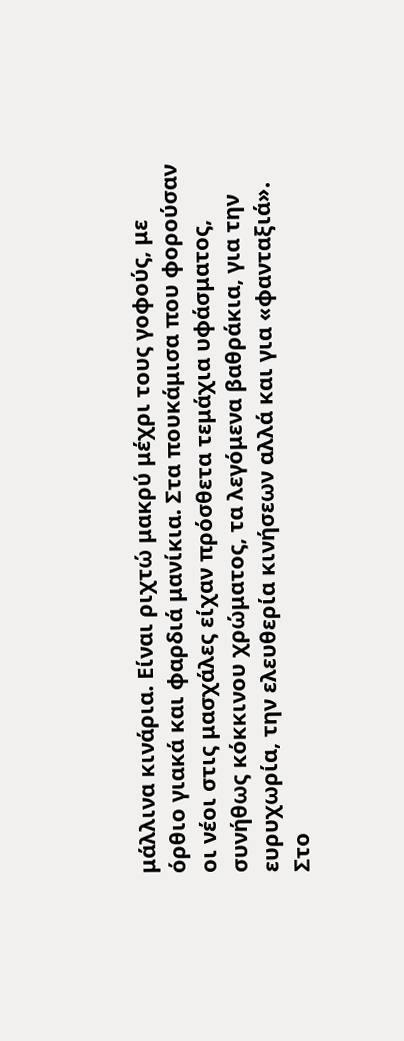μάλλινα κινάρια. Είναι ριχτώ μακρύ μέχρι τους γοφούς, με όρθιο γιακά και φαρδιά μανίκια. Στα πουκάμισα που φορούσαν οι νέοι στις μασχάλες είχαν πρόσθετα τεμάχια υφάσματος, συνήθως κόκκινου χρώματος, τα λεγόμενα βαθράκια, για την ευρυχωρία, την ελευθερία κινήσεων αλλά και για «φανταξιά».
Στο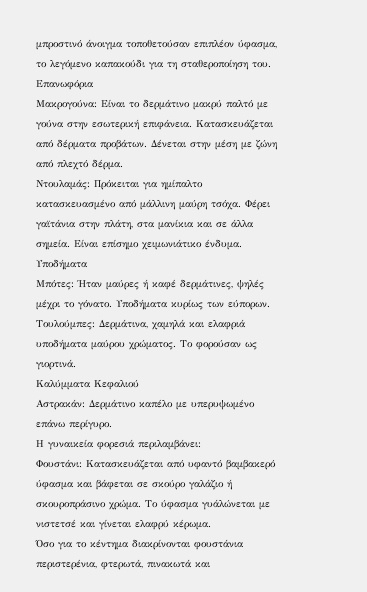μπροστινό άνοιγμα τοποθετούσαν επιπλέον ύφασμα, το λεγόμενο καπακούδι για τη σταθεροποίηση του.
Επανωφόρια
Μακρογούνα: Είναι το δερμάτινο μακρύ παλτό με γούνα στην εσωτερική επιφάνεια. Κατασκευάζεται από δέρματα προβάτων. Δένεται στην μέση με ζώνη από πλεχτό δέρμα.
Ντουλαμάς: Πρόκειται για ημίπαλτο κατασκευασμένο από μάλλινη μαύρη τσόχα. Φέρει γαϊτάνια στην πλάτη, στα μανίκια και σε άλλα σημεία. Είναι επίσημο χειμωνιάτικο ένδυμα.
Υποδήματα
Μπότες: Ήταν μαύρες ή καφέ δερμάτινες, ψηλές μέχρι το γόνατο. Υποδήματα κυρίως των εύπορων.
Τουλούμπες: Δερμάτινα, χαμηλά και ελαφριά υποδήματα μαύρου χρώματος. Το φορούσαν ως γιορτινά.
Καλύμματα Κεφαλιού
Αστρακάν: Δερμάτινο καπέλο με υπερυψωμένο επάνω περίγυρο.
Η γυναικεία φορεσιά περιλαμβάνει:
Φουστάνι: Κατασκευάζεται από υφαντό βαμβακερό ύφασμα και βάφεται σε σκούρο γαλάζιο ή σκουροπράσινο χρώμα. Το ύφασμα γυάλώνεται με νιστετσέ και γίνεται ελαφρύ κέρωμα.
Όσο για το κέντημα διακρίνονται φουστάνια περιστερένια, φτερωτά, πινακωτά και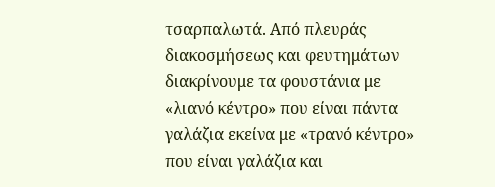τσαρπαλωτά. Από πλευράς διακοσμήσεως και φευτημάτων διακρίνουμε τα φουστάνια με «λιανό κέντρο» που είναι πάντα γαλάζια εκείνα με «τρανό κέντρο» που είναι γαλάζια και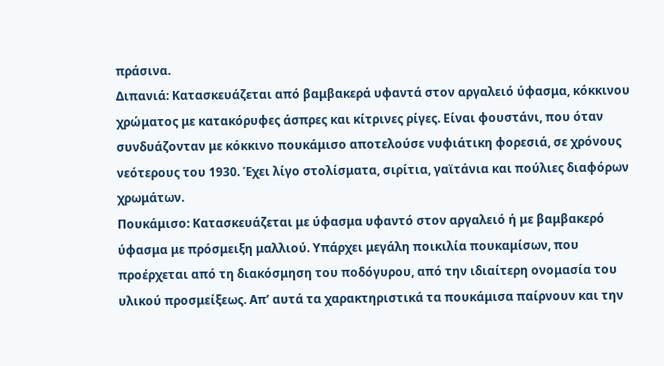πράσινα.
Διπανιά: Κατασκευάζεται από βαμβακερά υφαντά στον αργαλειό ύφασμα, κόκκινου χρώματος με κατακόρυφες άσπρες και κίτρινες ρίγες. Είναι φουστάνι, που όταν συνδυάζονταν με κόκκινο πουκάμισο αποτελούσε νυφιάτικη φορεσιά, σε χρόνους νεότερους του 1930. Έχει λίγο στολίσματα, σιρίτια, γαϊτάνια και πούλιες διαφόρων χρωμάτων.
Πουκάμισο: Κατασκευάζεται με ύφασμα υφαντό στον αργαλειό ή με βαμβακερό ύφασμα με πρόσμειξη μαλλιού. Υπάρχει μεγάλη ποικιλία πουκαμίσων, που προέρχεται από τη διακόσμηση του ποδόγυρου, από την ιδιαίτερη ονομασία του υλικού προσμείξεως. Απ’ αυτά τα χαρακτηριστικά τα πουκάμισα παίρνουν και την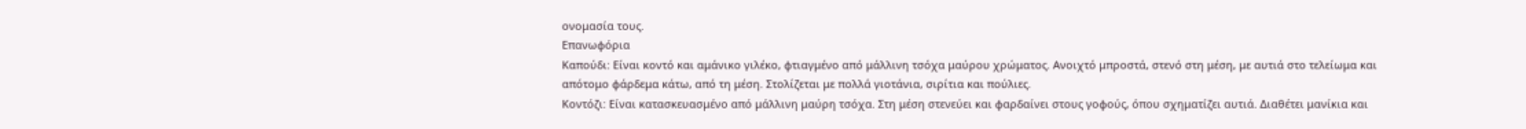ονομασία τους.
Επανωφόρια
Καπούδι: Είναι κοντό και αμάνικο γιλέκο, φτιαγμένο από μάλλινη τσόχα μαύρου χρώματος. Ανοιχτό μπροστά, στενό στη μέση, με αυτιά στο τελείωμα και απότομο φάρδεμα κάτω, από τη μέση. Στολίζεται με πολλά γιοτάνια, σιρίτια και πούλιες.
Κοντόζι: Είναι κατασκευασμένο από μάλλινη μαύρη τσόχα. Στη μέση στενεύει και φαρδαίνει στους γοφούς, όπου σχηματίζει αυτιά. Διαθέτει μανίκια και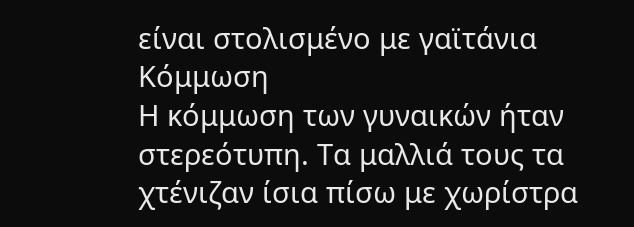είναι στολισμένο με γαϊτάνια
Κόμμωση
Η κόμμωση των γυναικών ήταν στερεότυπη. Τα μαλλιά τους τα χτένιζαν ίσια πίσω με χωρίστρα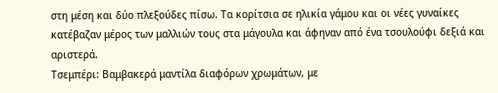στη μέση και δύο πλεξούδες πίσω. Τα κορίτσια σε ηλικία γάμου και οι νέες γυναίκες κατέβαζαν μέρος των μαλλιών τους στα μάγουλα και άφηναν από ένα τσουλούφι δεξιά και αριστερά.
Τσεμπέρι: Βαμβακερά μαντίλα διαφόρων χρωμάτων, με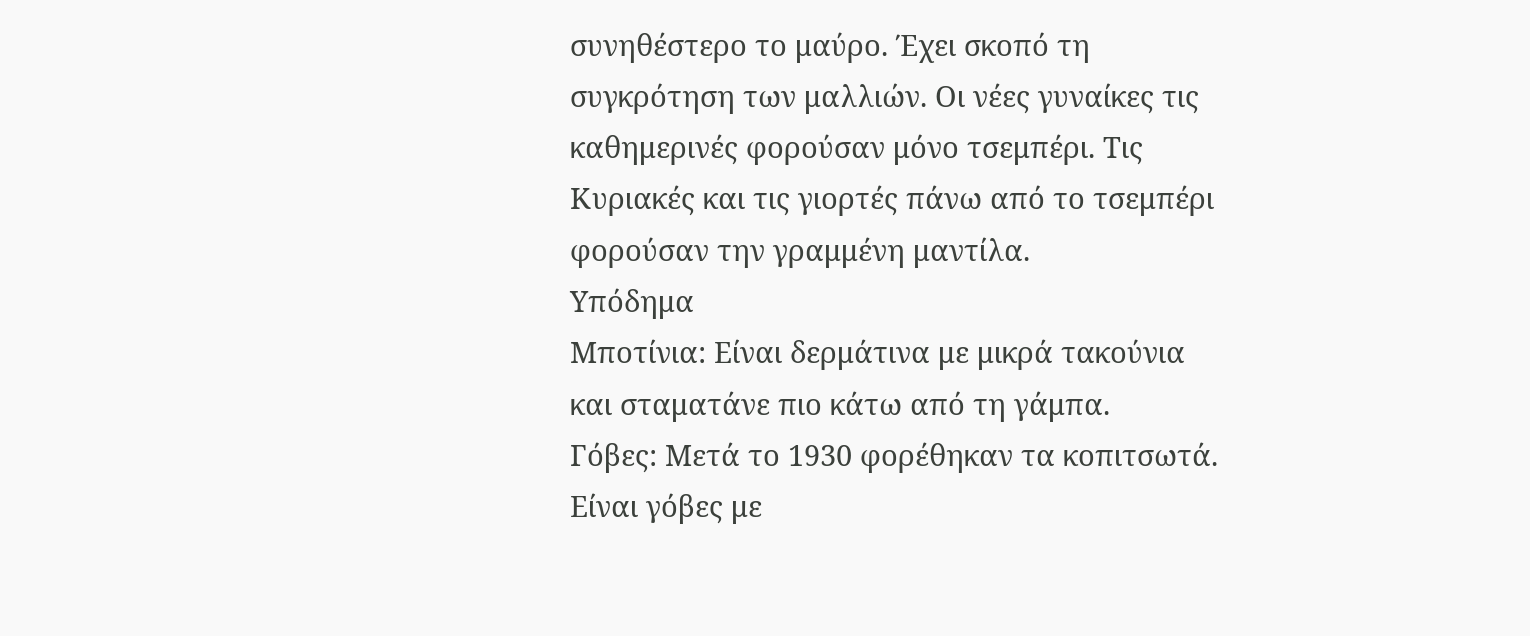συνηθέστερο το μαύρο. Έχει σκοπό τη συγκρότηση των μαλλιών. Οι νέες γυναίκες τις καθημερινές φορούσαν μόνο τσεμπέρι. Τις Κυριακές και τις γιορτές πάνω από το τσεμπέρι φορούσαν την γραμμένη μαντίλα.
Υπόδημα
Μποτίνια: Είναι δερμάτινα με μικρά τακούνια και σταματάνε πιο κάτω από τη γάμπα.
Γόβες: Μετά το 1930 φορέθηκαν τα κοπιτσωτά. Είναι γόβες με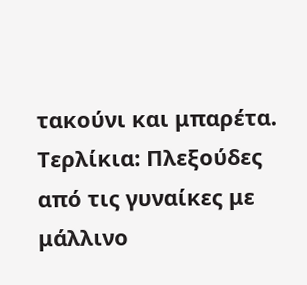τακούνι και μπαρέτα.
Τερλίκια: Πλεξούδες από τις γυναίκες με μάλλινο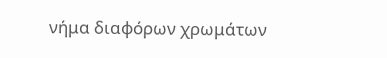νήμα διαφόρων χρωμάτων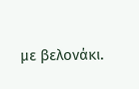με βελονάκι.